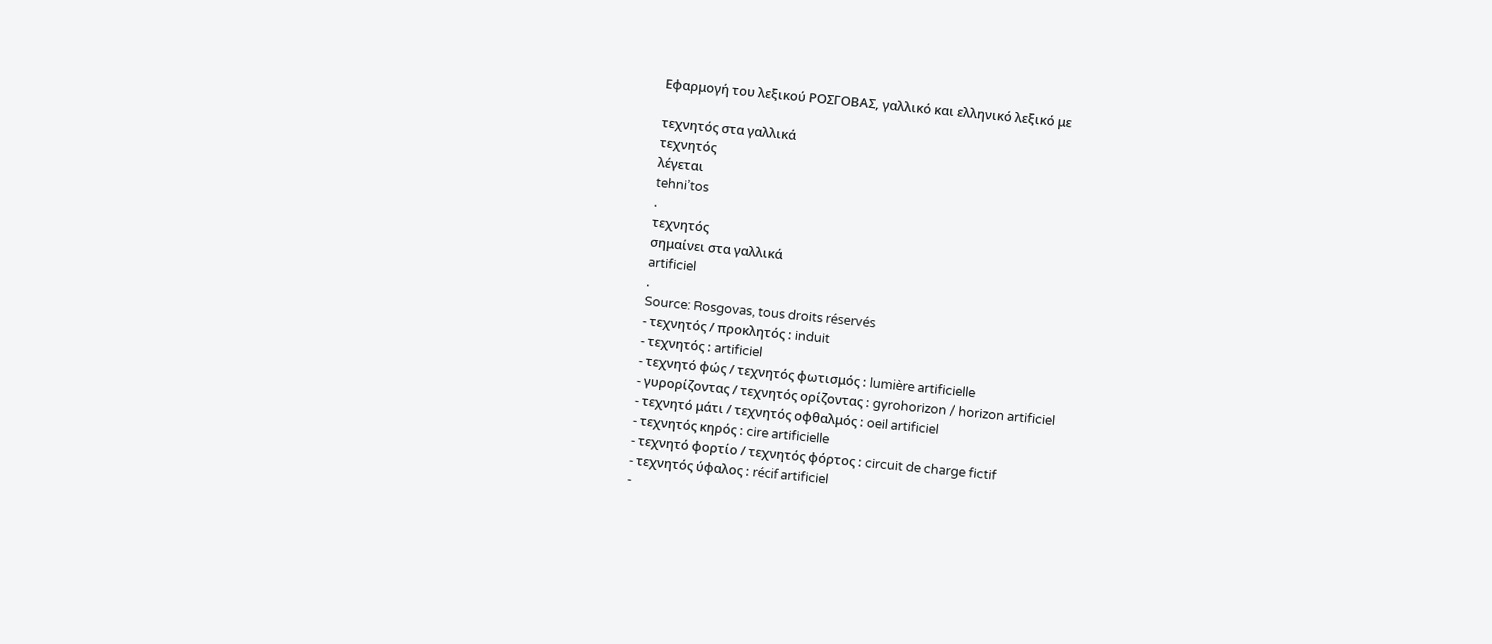Εφαρμογή του λεξικού ΡΟΣΓΟΒΑΣ, γαλλικό και ελληνικό λεξικό με

τεχνητός στα γαλλικά
τεχνητός
λέγεται
tehni’tos
.
τεχνητός
σημαίνει στα γαλλικά
artificiel
.
Source: Rosgovas, tous droits réservés
- τεχνητός / προκλητός : induit
- τεχνητός : artificiel
- τεχνητό φώς / τεχνητός φωτισμός : lumière artificielle
- γυρορίζοντας / τεχνητός ορίζοντας : gyrohorizon / horizon artificiel
- τεχνητό μάτι / τεχνητός οφθαλμός : oeil artificiel
- τεχνητός κηρός : cire artificielle
- τεχνητό φορτίο / τεχνητός φόρτος : circuit de charge fictif
- τεχνητός ύφαλος : récif artificiel
-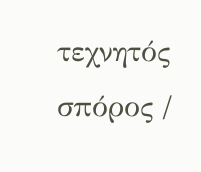τεχνητός σπόρος /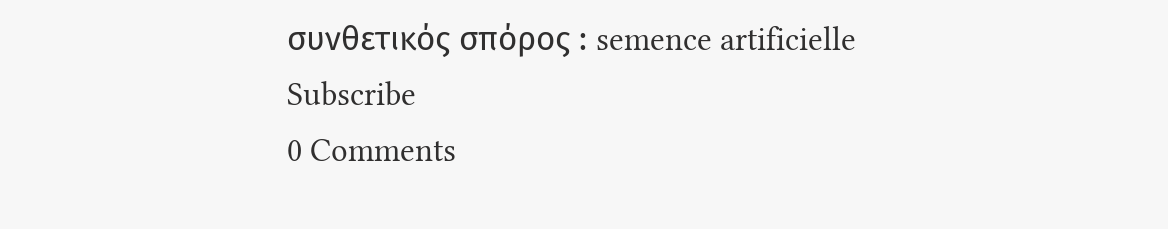συνθετικός σπόρος : semence artificielle
Subscribe
0 Comments